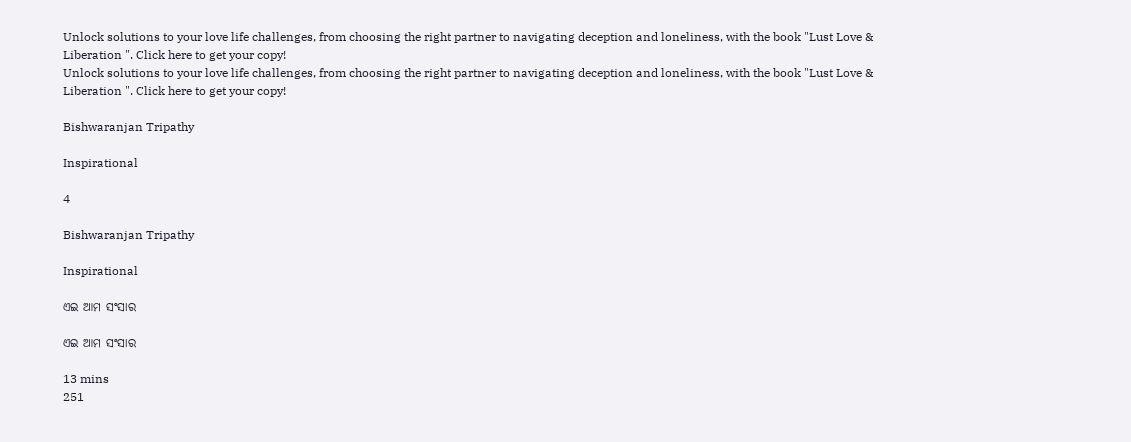Unlock solutions to your love life challenges, from choosing the right partner to navigating deception and loneliness, with the book "Lust Love & Liberation ". Click here to get your copy!
Unlock solutions to your love life challenges, from choosing the right partner to navigating deception and loneliness, with the book "Lust Love & Liberation ". Click here to get your copy!

Bishwaranjan Tripathy

Inspirational

4

Bishwaranjan Tripathy

Inspirational

ଏଇ ଆମ ସଂସାର

ଏଇ ଆମ ସଂସାର

13 mins
251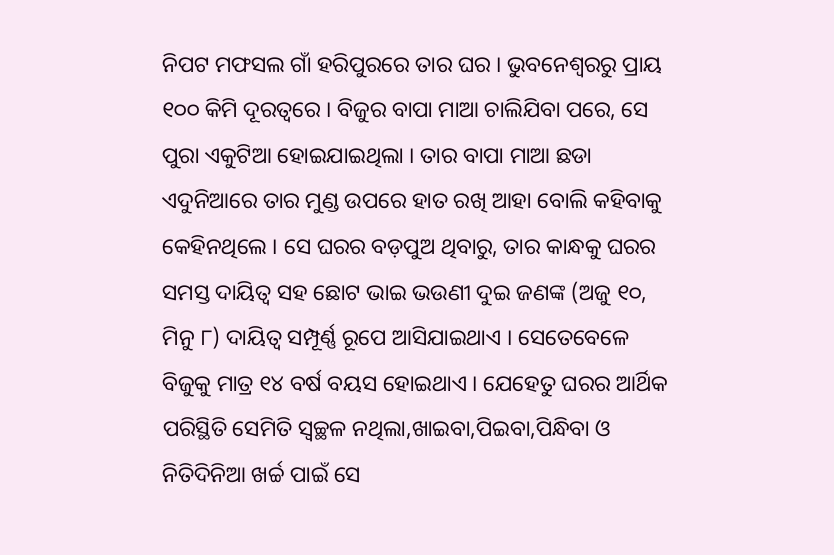ନିପଟ ମଫସଲ ଗାଁ ହରିପୁରରେ ତାର ଘର । ଭୁବନେଶ୍ୱରରୁ ପ୍ରାୟ ୧୦୦ କିମି ଦୂରତ୍ୱରେ । ବିଜୁର ବାପା ମାଆ ଚାଲିଯିବା ପରେ, ସେ ପୁରା ଏକୁଟିଆ ହୋଇଯାଇଥିଲା । ତାର ବାପା ମାଆ ଛଡା ଏଦୁନିଆରେ ତାର ମୁଣ୍ଡ ଉପରେ ହାତ ରଖି ଆହା ବୋଲି କହିବାକୁ କେହିନଥିଲେ । ସେ ଘରର ବଡ଼ପୁଅ ଥିବାରୁ, ତାର କାନ୍ଧକୁ ଘରର ସମସ୍ତ ଦାୟିତ୍ୱ ସହ ଛୋଟ ଭାଇ ଭଉଣୀ ଦୁଇ ଜଣଙ୍କ (ଅଜୁ ୧୦, ମିନୁ ୮) ଦାୟିତ୍ୱ ସମ୍ପୂର୍ଣ୍ଣ ରୂପେ ଆସିଯାଇଥାଏ । ସେତେବେଳେ ବିଜୁକୁ ମାତ୍ର ୧୪ ବର୍ଷ ବୟସ ହୋଇଥାଏ । ଯେହେତୁ ଘରର ଆର୍ଥିକ ପରିସ୍ଥିତି ସେମିତି ସ୍ଵଚ୍ଛଳ ନଥିଲା,ଖାଇବା,ପିଇବା,ପିନ୍ଧିବା ଓ ନିତିଦିନିଆ ଖର୍ଚ୍ଚ ପାଇଁ ସେ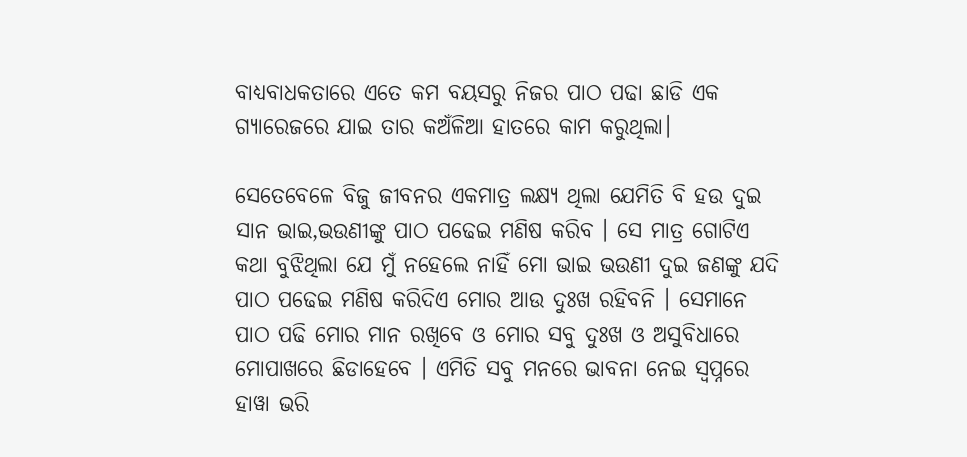ବାଧ୍ୟବାଧକତାରେ ଏତେ କମ ବୟସରୁ ନିଜର ପାଠ ପଢା ଛାଡି ଏକ ଗ୍ୟାରେଜରେ ଯାଇ ତାର କଅଁଳିଆ ହାତରେ କାମ କରୁଥିଲା।

ସେତେବେଳେ ବିଜୁ ଜୀବନର ଏକମାତ୍ର ଲକ୍ଷ୍ୟ ଥିଲା ଯେମିତି ବି ହଉ ଦୁଇ ସାନ ଭାଇ,ଭଉଣୀଙ୍କୁ ପାଠ ପଢେଇ ମଣିଷ କରିବ । ସେ ମାତ୍ର ଗୋଟିଏ କଥା ବୁଝିଥିଲା ଯେ ମୁଁ ନହେଲେ ନାହିଁ ମୋ ଭାଇ ଭଉଣୀ ଦୁଇ ଜଣଙ୍କୁ ଯଦି ପାଠ ପଢେଇ ମଣିଷ କରିଦିଏ ମୋର ଆଉ ଦୁଃଖ ରହିବନି । ସେମାନେ ପାଠ ପଢି ମୋର ମାନ ରଖିବେ ଓ ମୋର ସବୁ ଦୁଃଖ ଓ ଅସୁବିଧାରେ ମୋପାଖରେ ଛିଡାହେବେ । ଏମିତି ସବୁ ମନରେ ଭାବନା ନେଇ ସ୍ୱପ୍ନରେ ହାୱା ଭରି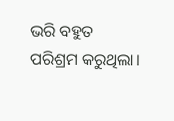ଭରି ବହୁତ ପରିଶ୍ରମ କରୁଥିଲା।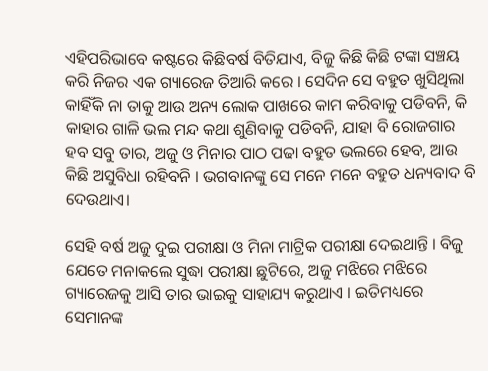ଏହିପରିଭାବେ କଷ୍ଟରେ କିଛିବର୍ଷ ବିତିଯାଏ, ବିଜୁ କିଛି କିଛି ଟଙ୍କା ସଞ୍ଚୟ କରି ନିଜର ଏକ ଗ୍ୟାରେଜ ତିଆରି କରେ । ସେଦିନ ସେ ବହୁତ ଖୁସିଥିଲା କାହିଁକି ନା ତାକୁ ଆଉ ଅନ୍ୟ ଲୋକ ପାଖରେ କାମ କରିବାକୁ ପଡିବନି, କି କାହାର ଗାଳି ଭଲ ମନ୍ଦ କଥା ଶୁଣିବାକୁ ପଡିବନି, ଯାହା ବି ରୋଜଗାର ହବ ସବୁ ତାର, ଅଜୁ ଓ ମିନାର ପାଠ ପଢା ବହୁତ ଭଲରେ ହେବ, ଆଉ କିଛି ଅସୁବିଧା ରହିବନି । ଭଗବାନଙ୍କୁ ସେ ମନେ ମନେ ବହୁତ ଧନ୍ୟବାଦ ବି ଦେଉଥାଏ।

ସେହି ବର୍ଷ ଅଜୁ ଦୁଇ ପରୀକ୍ଷା ଓ ମିନା ମାଟ୍ରିକ ପରୀକ୍ଷା ଦେଇଥାନ୍ତି । ବିଜୁ ଯେତେ ମନାକଲେ ସୁଦ୍ଧା ପରୀକ୍ଷା ଛୁଟିରେ, ଅଜୁ ମଝିରେ ମଝିରେ ଗ୍ୟାରେଜକୁ ଆସି ତାର ଭାଇକୁ ସାହାଯ୍ୟ କରୁଥାଏ । ଇତିମଧ୍ୟରେ ସେମାନଙ୍କ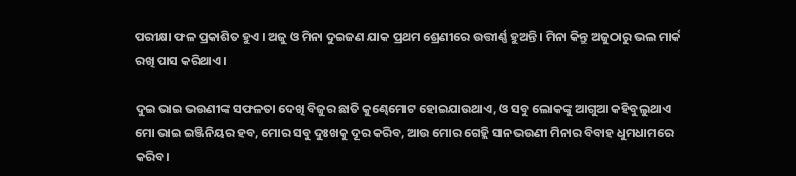ପରୀକ୍ଷା ଫଳ ପ୍ରକାଶିତ ହୁଏ । ଅଜୁ ଓ ମିନା ଦୁଇଜଣ ଯାକ ପ୍ରଥମ ଶ୍ରେଣୀରେ ଉତ୍ତୀର୍ଣ୍ଣ ହୁଅନ୍ତି । ମିନା କିନ୍ତୁ ଅଜୁଠାରୁ ଭଲ ମାର୍କ ରଖି ପାସ କରିଥାଏ।

ଦୁଇ ଭାଇ ଭଉଣୀଙ୍କ ସଫଳତା ଦେଖି ବିଜୁର ଛାତି କୁଣ୍ଢେମୋଟ ହୋଇଯାଉଥାଏ, ଓ ସବୁ ଲୋକଙ୍କୁ ଆଗୁଆ କହିବୁଲୁଥାଏ ମୋ ଭାଇ ଇଞ୍ଜିନିୟର ହବ, ମୋର ସବୁ ଦୁଃଖକୁ ଦୂର କରିବ, ଆଉ ମୋର ଗେହ୍ଲି ସାନଭଉଣୀ ମିନାର ବିବାହ ଧୁମଧାମରେ କରିବ।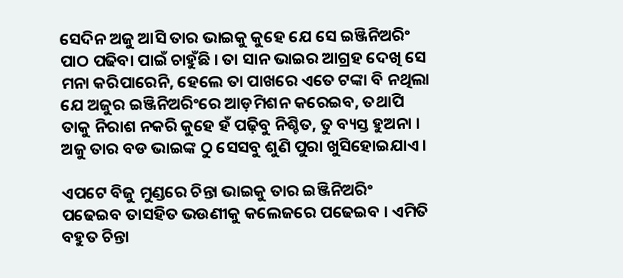ସେଦିନ ଅଜୁ ଆସି ତାର ଭାଇକୁ କୁହେ ଯେ ସେ ଇଞ୍ଜିନିଅରିଂ ପାଠ ପଢିବା ପାଇଁ ଚାହୁଁଛି । ତା ସାନ ଭାଇର ଆଗ୍ରହ ଦେଖି ସେ ମନା କରିପାରେନି, ହେଲେ ତା ପାଖରେ ଏତେ ଟଙ୍କା ବି ନଥିଲା ଯେ ଅଜୁର ଇଞ୍ଜିନିଅରିଂରେ ଆଡ଼ମିଶନ କରେଇବ, ତଥାପି ତାକୁ ନିରାଶ ନକରି କୁହେ ହଁ ପଢ଼ିବୁ ନିଶ୍ଚିତ, ତୁ ବ୍ୟସ୍ତ ହୁଅନା । ଅଜୁ ତାର ବଡ ଭାଇଙ୍କ ଠୁ ସେସବୁ ଶୁଣି ପୁରା ଖୁସିହୋଇଯାଏ।

ଏପଟେ ବିଜୁ ମୁଣ୍ଡରେ ଚିନ୍ତା ଭାଇକୁ ତାର ଇଞ୍ଜିନିଅରିଂ ପଢେଇବ ତାସହିତ ଭଉଣୀକୁ କଲେଜରେ ପଢେଇବ । ଏମିତି ବହୁତ ଚିନ୍ତା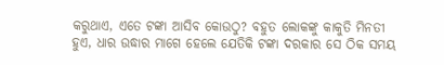କରୁଥାଏ, ଏତେ ଟଙ୍କା ଆସିବ କୋଉଠୁ? ବହୁତ ଲୋକଙ୍କୁ କାକୁତି ମିନତୀ ହୁଏ, ଧାର ଉଦ୍ଧାର ମାଗେ ହେଲେ ଯେତିକି ଟଙ୍କା ଦରକାର ସେ ଠିକ ସମୟ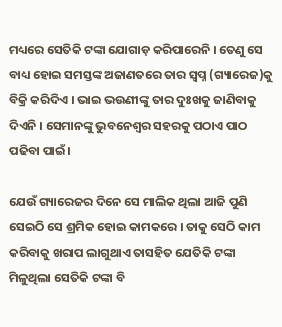ମଧ୍ୟରେ ସେତିକି ଟଙ୍କା ଯୋଗାଡ଼ କରିପାରେନି । ତେଣୁ ସେ ବାଧ୍ୟ ହୋଇ ସମସ୍ତଙ୍କ ଅଜାଣତରେ ତାର ସ୍ବପ୍ନ (ଗ୍ୟାରେଜ)କୁ ବିକ୍ରି କରିଦିଏ । ଭାଇ ଭଉଣୀଙ୍କୁ ତାର ଦୁଃଖକୁ ଜାଣିବାକୁ ଦିଏନି । ସେମାନଙ୍କୁ ଭୁବନେଶ୍ୱର ସହରକୁ ପଠାଏ ପାଠ ପଢିବା ପାଇଁ।

ଯେଉଁ ଗ୍ୟାରେଜର ଦିନେ ସେ ମାଲିକ ଥିଲା ଆଜି ପୁଣି ସେଇଠି ସେ ଶ୍ରମିକ ହୋଇ କାମକରେ । ତାକୁ ସେଠି କାମ କରିବାକୁ ଖରାପ ଲାଗୁଥାଏ ତାସହିତ ଯେତିକି ଟଙ୍କା ମିଳୁଥିଲା ସେତିକି ଟଙ୍କା ବି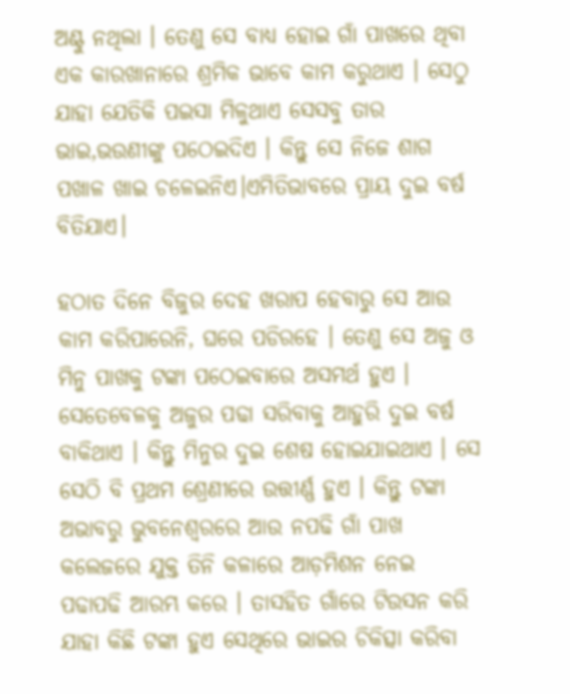ଅଣ୍ଟୁ ନଥିଲା । ତେଣୁ ସେ ବାଧ୍ୟ ହୋଇ ଗାଁ ପାଖରେ ଥିବା ଏକ କାରଖାନାରେ ଶ୍ରମିକ ଭାବେ କାମ କରୁଥାଏ । ସେଠୁ ଯାହା ଯେତିକି ପଇସା ମିଳୁଥାଏ ସେସବୁ ତାର ଭାଇ,ଭଉଣୀଙ୍କୁ ପଠେଇଦିଏ । କିନ୍ତୁ ସେ ନିଜେ ଶାଗ ପଖାଳ ଖାଇ ଚଳେଇନିଏ।ଏମିତିଭାବରେ ପ୍ରାୟ ଦୁଇ ବର୍ଷ ବିତିଯାଏ।

ହଠାତ ଦିନେ ବିଜୁର ଦେହ ଖରାପ ହେବାରୁ ସେ ଆଉ କାମ କରିପାରେନି, ଘରେ ପଡିରହେ । ତେଣୁ ସେ ଅଜୁ ଓ ମିନୁ ପାଖକୁ ଟଙ୍କା ପଠେଇବାରେ ଅସମର୍ଥ ହୁଏ । ସେତେବେଳକୁ ଅଜୁର ପଢା ସରିବାକୁ ଆହୁରି ଦୁଇ ବର୍ଷ ବାକିଥାଏ । କିନ୍ତୁ ମିନୁର ଦୁଇ ଶେଷ ହୋଇଯାଇଥାଏ । ସେ ସେଠି ବି ପ୍ରଥମ ଶ୍ରେଣୀରେ ଉତ୍ତୀର୍ଣ୍ଣ ହୁଏ । କିନ୍ତୁ ଟଙ୍କା ଅଭାବରୁ ଭୁବନେଶ୍ୱରରେ ଆଉ ନପଢି ଗାଁ ପାଖ କଲେଜରେ ଯୁକ୍ତ ତିନି କଳାରେ ଆଡ଼ମିଶନ ନେଇ ପଢାପଢି ଆରମ୍ଭ କରେ । ତାସହିତ ଗାଁରେ ଟିଉସନ କରି ଯାହା କିଛି ଟଙ୍କା ହୁଏ ସେଥିରେ ଭାଇର ଚିକିତ୍ସା କରିବା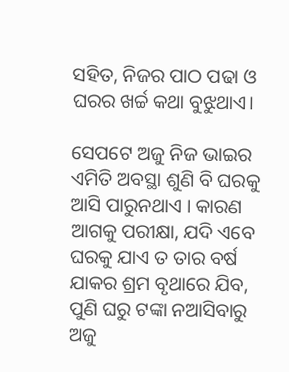ସହିତ, ନିଜର ପାଠ ପଢା ଓ ଘରର ଖର୍ଚ୍ଚ କଥା ବୁଝୁଥାଏ।

ସେପଟେ ଅଜୁ ନିଜ ଭାଇର ଏମିତି ଅବସ୍ଥା ଶୁଣି ବି ଘରକୁ ଆସି ପାରୁନଥାଏ । କାରଣ ଆଗକୁ ପରୀକ୍ଷା, ଯଦି ଏବେ ଘରକୁ ଯାଏ ତ ତାର ବର୍ଷ ଯାକର ଶ୍ରମ ବୃଥାରେ ଯିବ, ପୁଣି ଘରୁ ଟଙ୍କା ନଆସିବାରୁ ଅଜୁ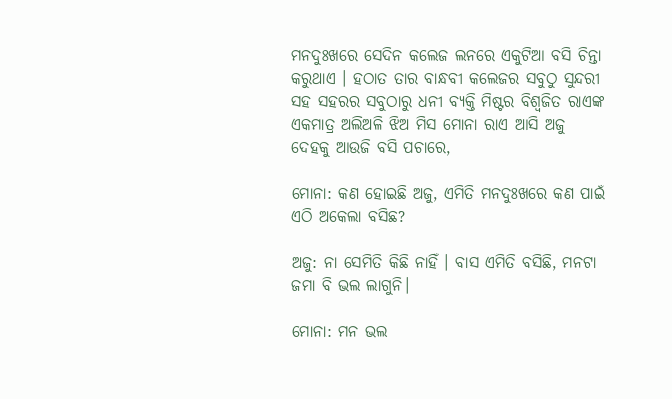ମନଦୁଃଖରେ ସେଦିନ କଲେଜ ଲନରେ ଏକୁଟିଆ ବସି ଚିନ୍ତା କରୁଥାଏ । ହଠାତ ତାର ବାନ୍ଧବୀ କଲେଜର ସବୁଠୁ ସୁନ୍ଦରୀ ସହ ସହରର ସବୁଠାରୁ ଧନୀ ବ୍ୟକ୍ତି ମିଷ୍ଟର ବିଶ୍ୱଜିତ ରାଏଙ୍କ ଏକମାତ୍ର ଅଲିଅଳି ଝିଅ ମିସ ମୋନା ରାଏ ଆସି ଅଜୁ ଦେହକୁ ଆଉଜି ବସି ପଚାରେ,

ମୋନା: କଣ ହୋଇଛି ଅଜୁ, ଏମିତି ମନଦୁଃଖରେ କଣ ପାଇଁ ଏଠି ଅକେଲା ବସିଛ?

ଅଜୁ: ନା ସେମିତି କିଛି ନାହିଁ । ବାସ ଏମିତି ବସିଛି, ମନଟା ଜମା ବି ଭଲ ଲାଗୁନି।

ମୋନା: ମନ ଭଲ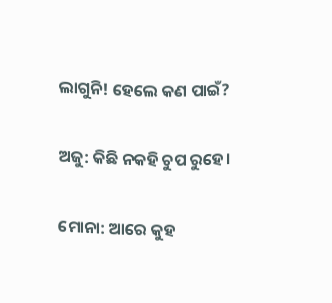ଲାଗୁନି! ହେଲେ କଣ ପାଇଁ?

ଅଜୁ: କିଛି ନକହି ଚୁପ ରୁହେ।

ମୋନା: ଆରେ କୁହ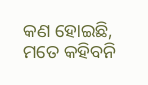କଣ ହୋଇଛି, ମତେ କହିବନି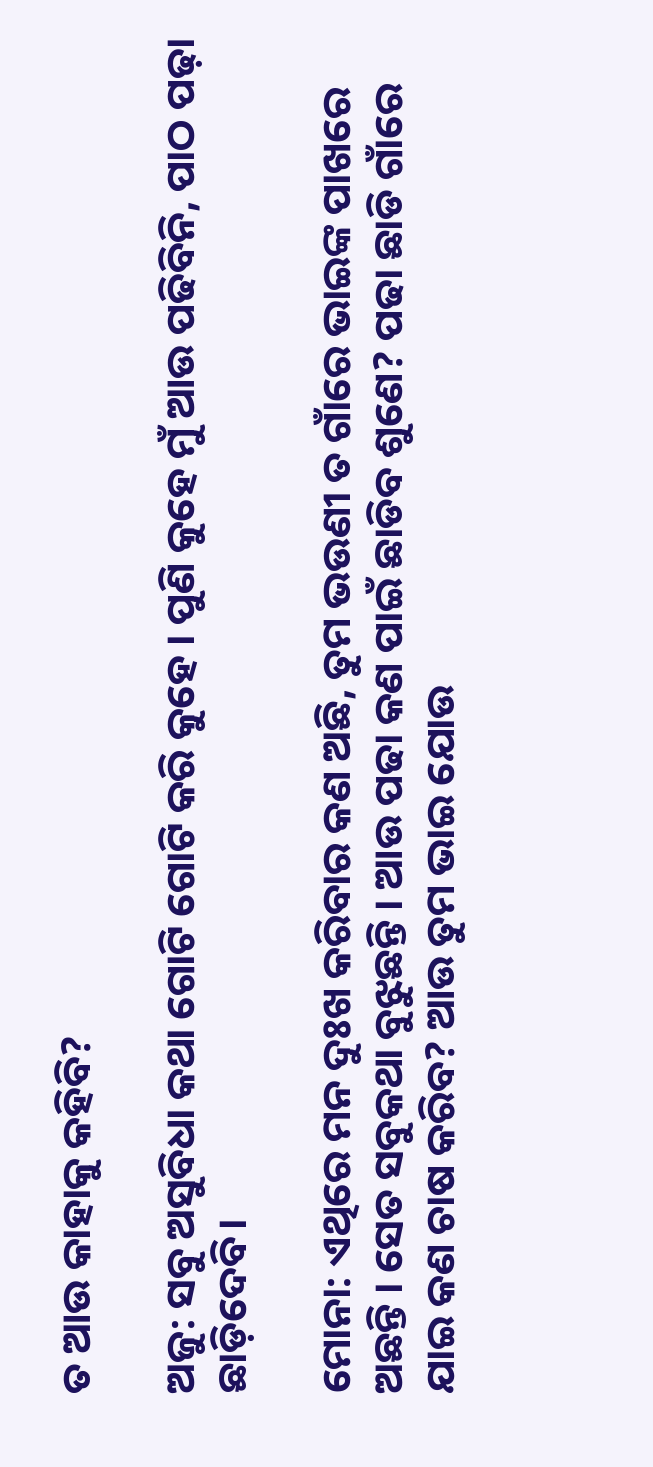ତ ଆଉ କାହାକୁ କହିବି?

ଅଜୁ: ସବୁ ଅସୁବିଧା କଥା ଗୋଟି ଗୋଟି କରି କୁହେ । ପୁଣି କୁହେ ମୁଁ ଆଉ ପଢିବିନି, ପାଠ ପଢ଼ା ଛାଡ଼ିଦେବି।

ମୋନା: ଏଥିରେ ମନ ଦୁଃଖ କରିବାର କଣ ଅଛି, ତୁମ ଭଉଣୀ ତ ଗାଁରେ ଭାଇଙ୍କ ପାଖରେ ଅଛନ୍ତି । ସେତ ସବୁକଥା ବୁଝୁଛନ୍ତି । ଆଉ ପଢା କଣ ପାଇଁ ଛାଡିବ ଶୁଣେ? ପଢା ଛାଡି ଗାଁରେ ଯାଇ କଣ ଚାଷ କରିବ? ଆଉ ତୁମ ଭାଇ ଯୋଉ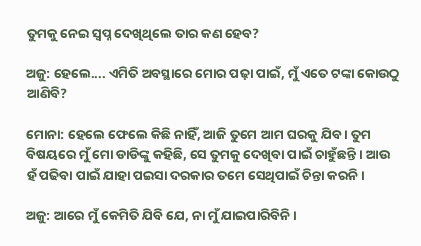ତୁମକୁ ନେଇ ସ୍ୱପ୍ନ ଦେଖିଥିଲେ ତାର କଣ ହେବ?

ଅଜୁ: ହେଲେ.... ଏମିତି ଅବସ୍ଥାରେ ମୋର ପଢ଼ା ପାଇଁ, ମୁଁ ଏତେ ଟଙ୍କା କୋଉଠୁ ଆଣିବି?

ମୋନା: ହେଲେ ଫେଲେ କିଛି ନାହିଁ, ଆଜି ତୁମେ ଆମ ଘରକୁ ଯିବ । ତୁମ ବିଷୟରେ ମୁଁ ମୋ ଡାଡିଙ୍କୁ କହିଛି, ସେ ତୁମକୁ ଦେଖିବା ପାଇଁ ଚାହୁଁଛନ୍ତି । ଆଉ ହଁ ପଢିବା ପାଇଁ ଯାହା ପଇସା ଦରକାର ତମେ ସେଥିପାଇଁ ଚିନ୍ତା କରନି।

ଅଜୁ: ଆରେ ମୁଁ କେମିତି ଯିବି ଯେ, ନା ମୁଁ ଯାଇପାରିବିନି।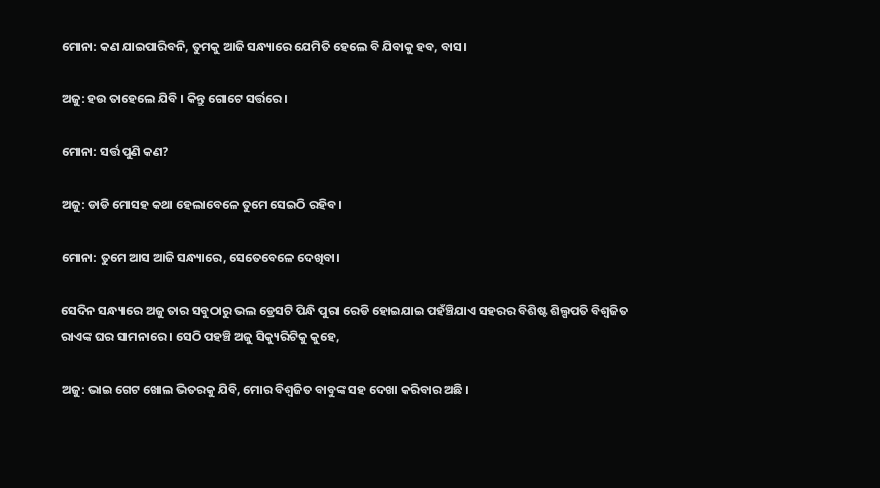ମୋନା: କଣ ଯାଇପାରିବନି, ତୁମକୁ ଆଜି ସନ୍ଧ୍ୟାରେ ଯେମିତି ହେଲେ ବି ଯିବାକୁ ହବ, ବାସ।

ଅଜୁ: ହଉ ତାହେଲେ ଯିବି । କିନ୍ତୁ ଗୋଟେ ସର୍ତ୍ତରେ।

ମୋନା: ସର୍ତ୍ତ ପୁଣି କଣ?

ଅଜୁ: ଡାଡି ମୋସହ କଥା ହେଲାବେଳେ ତୁମେ ସେଇଠି ରହିବ।

ମୋନା: ତୁମେ ଆସ ଆଜି ସନ୍ଧ୍ୟାରେ, ସେତେବେଳେ ଦେଖିବା।

ସେଦିନ ସନ୍ଧ୍ୟାରେ ଅଜୁ ତାର ସବୁଠାରୁ ଭଲ ଡ୍ରେସଟି ପିନ୍ଧି ପୁରା ରେଡି ହୋଇଯାଇ ପହଁଞ୍ଚିଯାଏ ସହରର ବିଶିଷ୍ଟ ଶିଲ୍ପପତି ବିଶ୍ୱଜିତ ରାଏଙ୍କ ଘର ସାମନାରେ । ସେଠି ପହଞ୍ଚି ଅଜୁ ସିକ୍ୟୁରିଟିକୁ କୁହେ,

ଅଜୁ: ଭାଇ ଗେଟ ଖୋଲ ଭିତରକୁ ଯିବି, ମୋର ବିଶ୍ୱଜିତ ବାବୁଙ୍କ ସହ ଦେଖା କରିବାର ଅଛି ।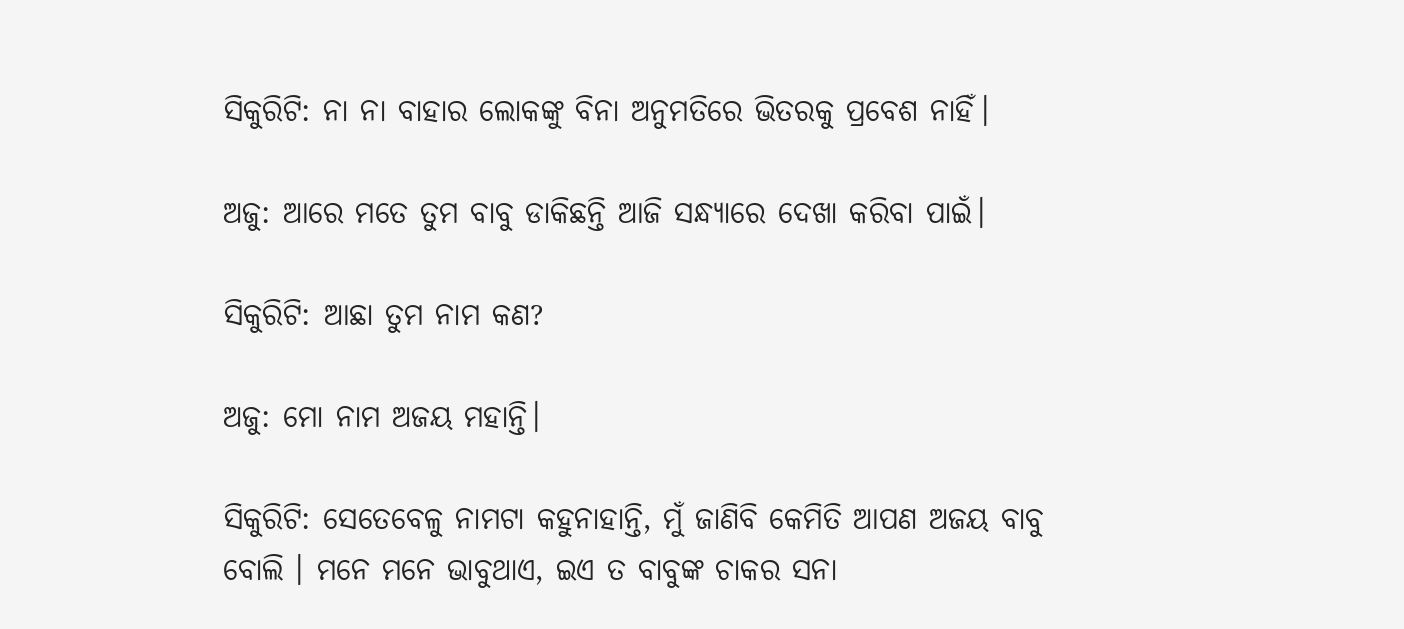ସିକୁରିଟି: ନା ନା ବାହାର ଲୋକଙ୍କୁ ବିନା ଅନୁମତିରେ ଭିତରକୁ ପ୍ରବେଶ ନାହିଁ।

ଅଜୁ: ଆରେ ମତେ ତୁମ ବାବୁ ଡାକିଛନ୍ତି ଆଜି ସନ୍ଧ୍ୟାରେ ଦେଖା କରିବା ପାଇଁ।

ସିକୁରିଟି: ଆଛା ତୁମ ନାମ କଣ?

ଅଜୁ: ମୋ ନାମ ଅଜୟ ମହାନ୍ତି।

ସିକୁରିଟି: ସେତେବେଳୁ ନାମଟା କହୁନାହାନ୍ତି, ମୁଁ ଜାଣିବି କେମିତି ଆପଣ ଅଜୟ ବାବୁ ବୋଲି । ମନେ ମନେ ଭାବୁଥାଏ, ଇଏ ତ ବାବୁଙ୍କ ଚାକର ସନା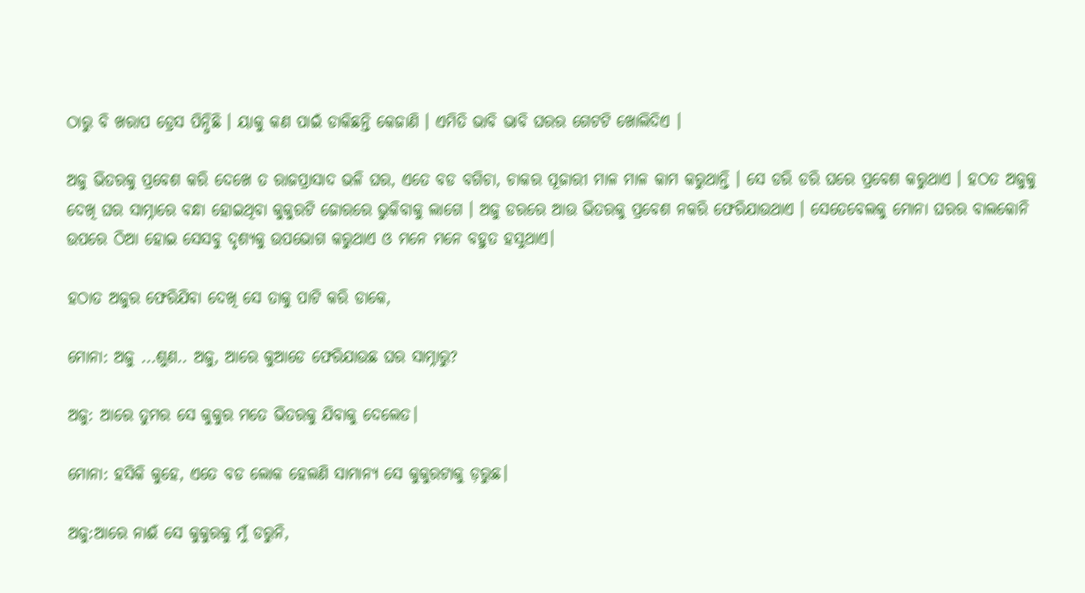ଠାରୁ ବି ଖରାପ ଡ୍ରେସ ପିନ୍ଧିଛି । ୟାକୁ କଣ ପାଇଁ ଡାକିଛନ୍ତି କେଜାଣି । ଏମିତି ଭାବି ଭାବି ଘରର ଗେଟଟି ଖୋଲିଦିଏ ।

ଅଜୁ ଭିତରକୁ ପ୍ରବେଶ କରି ଦେଖେ ତ ରାଜପ୍ରାସାଦ ଭଳି ଘର, ଏତେ ବଡ ବଗିଚା, ଚାକର ପୂଜାରୀ ମାଳ ମାଳ କାମ କରୁଥାନ୍ତି । ସେ ଡରି ଡରି ଘରେ ପ୍ରବେଶ କରୁଥାଏ । ହଠତ ଅଜୁକୁ ଦେଖି ଘର ସାମ୍ନାରେ ବନ୍ଧା ହୋଇଥିବା କୁକୁରଟି ଜୋରରେ ଭୁକିବାକୁ ଲାଗେ । ଅଜୁ ଡରରେ ଆଉ ଭିତରକୁ ପ୍ରବେଶ ନକରି ଫେରିଯାଉଥାଏ । ସେତେବେଲକୁ ମୋନା ଘରର ବାଲକୋନି ଉପରେ ଠିଆ ହୋଇ ସେସବୁ ଦୃଶ୍ୟକୁ ଉପଭୋଗ କରୁଥାଏ ଓ ମନେ ମନେ ବହୁତ ହସୁଥାଏ।

ହଠାତ ଅଜୁର ଫେରିଯିବା ଦେଖି ସେ ତାକୁ ପାଟି କରି ଡାକେ,

ମୋନା: ଅଜୁ ...ଶୁଣ.. ଅଜୁ, ଆରେ କୁଆଡେ ଫେରିଯାଉଛ ଘର ସାମ୍ନାରୁ?

ଅଜୁ: ଆରେ ତୁମର ସେ କୁକୁର ମତେ ଭିତରକୁ ଯିବାକୁ ଦେଲେତ।

ମୋନା: ହସିକି କୁହେ, ଏତେ ବଡ ଲୋକ ହେଲଣି ସାମାନ୍ୟ ସେ କୁକୁରଟାକୁ ଡ଼ରୁଛ।

ଅଜୁ:ଆରେ ନାଈଁ ସେ କୁକୁରକୁ ମୁଁ ଡରୁନି,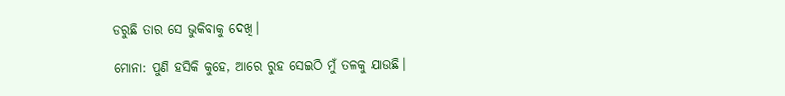ଡରୁଛି ତାର ସେ ଭୁକିବାକୁ ଦେଖି।

ମୋନା: ପୁଣି ହସିକି କୁହେ, ଆରେ ରୁହ ସେଇଠି ମୁଁ ତଳକୁ ଯାଉଛି।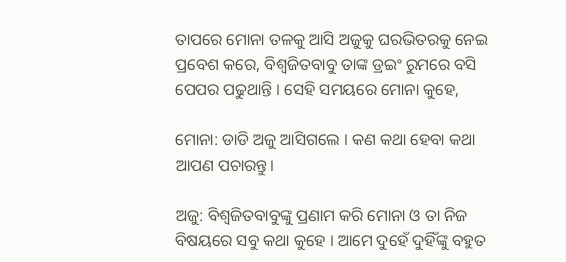ତାପରେ ମୋନା ତଳକୁ ଆସି ଅଜୁକୁ ଘରଭିତରକୁ ନେଇ ପ୍ରବେଶ କରେ, ବିଶ୍ୱଜିତବାବୁ ତାଙ୍କ ଡ୍ରଇଂ ରୁମରେ ବସି ପେପର ପଢୁଥାନ୍ତି । ସେହି ସମୟରେ ମୋନା କୁହେ,

ମୋନା: ଡାଡି ଅଜୁ ଆସିଗଲେ । କଣ କଥା ହେବା କଥା ଆପଣ ପଚାରନ୍ତୁ।

ଅଜୁ: ବିଶ୍ୱଜିତବାବୁଙ୍କୁ ପ୍ରଣାମ କରି ମୋନା ଓ ତା ନିଜ ବିଷୟରେ ସବୁ କଥା କୁହେ । ଆମେ ଦୁହେଁ ଦୁହିଁଙ୍କୁ ବହୁତ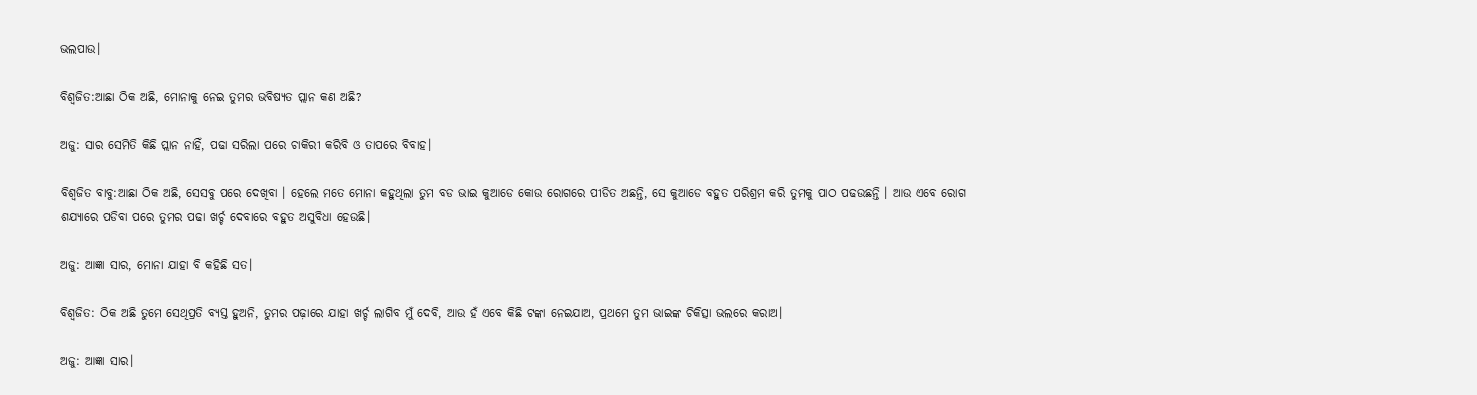ଭଲପାଉ।

ବିଶ୍ୱଜିତ:ଆଛା ଠିକ ଅଛି, ମୋନାକୁ ନେଇ ତୁମର ଭବିଷ୍ୟତ ପ୍ଲାନ କଣ ଅଛି?

ଅଜୁ: ସାର ସେମିତି କିଛି ପ୍ଲାନ ନାହିଁ, ପଢା ସରିଲା ପରେ ଚାକିରୀ କରିବି ଓ ତାପରେ ବିବାହ।

ବିଶ୍ୱଜିତ ବାବୁ:ଆଛା ଠିକ ଅଛି, ସେସବୁ ପରେ ଦେଖିବା । ହେଲେ ମତେ ମୋନା କହୁଥିଲା ତୁମ ବଡ ଭାଇ କୁଆଡେ କୋଉ ରୋଗରେ ପୀଡିତ ଅଛନ୍ତି, ସେ କୁଆଡେ ବହୁତ ପରିଶ୍ରମ କରି ତୁମକୁ ପାଠ ପଢଉଛନ୍ତି । ଆଉ ଏବେ ରୋଗ ଶଯ୍ୟାରେ ପଡିବା ପରେ ତୁମର ପଢା ଖର୍ଚ୍ଚ ଦେବାରେ ବହୁତ ଅସୁବିଧା ହେଉଛି।

ଅଜୁ: ଆଜ୍ଞା ସାର, ମୋନା ଯାହା ବି କହିଛି ସତ।

ବିଶ୍ୱଜିତ: ଠିକ ଅଛି ତୁମେ ସେଥିପ୍ରତି ବ୍ୟସ୍ତ ହୁଅନି, ତୁମର ପଢ଼ାରେ ଯାହା ଖର୍ଚ୍ଚ ଲାଗିବ ମୁଁ ଦେବି, ଆଉ ହଁ ଏବେ କିଛି ଟଙ୍କା ନେଇଯାଅ, ପ୍ରଥମେ ତୁମ ଭାଇଙ୍କ ଚିକିତ୍ସା ଭଲରେ କରାଅ।

ଅଜୁ: ଆଜ୍ଞା ସାର।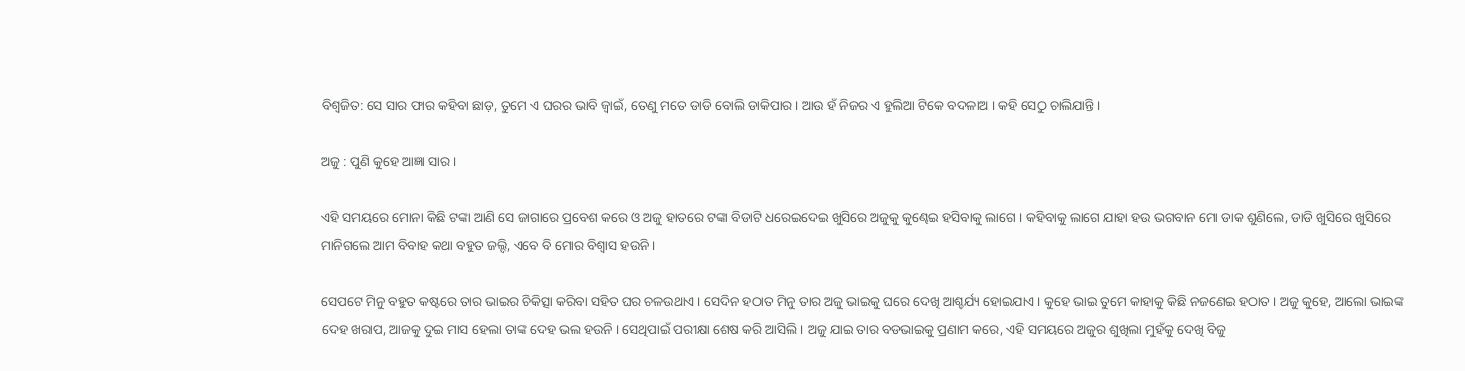ବିଶ୍ୱଜିତ: ସେ ସାର ଫାର କହିବା ଛାଡ଼, ତୁମେ ଏ ଘରର ଭାବି ଜ୍ୱାଇଁ, ତେଣୁ ମତେ ଡାଡି ବୋଲି ଡାକିପାର । ଆଉ ହଁ ନିଜର ଏ ହୁଲିଆ ଟିକେ ବଦଳାଅ । କହି ସେଠୁ ଚାଲିଯାନ୍ତି।

ଅଜୁ : ପୁଣି କୁହେ ଆଜ୍ଞା ସାର।

ଏହି ସମୟରେ ମୋନା କିଛି ଟଙ୍କା ଆଣି ସେ ଜାଗାରେ ପ୍ରବେଶ କରେ ଓ ଅଜୁ ହାତରେ ଟଙ୍କା ବିଡାଟି ଧରେଇଦେଇ ଖୁସିରେ ଅଜୁକୁ କୁଣ୍ଢେଇ ହସିବାକୁ ଲାଗେ । କହିବାକୁ ଲାଗେ ଯାହା ହଉ ଭଗବାନ ମୋ ଡାକ ଶୁଣିଲେ, ଡାଡି ଖୁସିରେ ଖୁସିରେ ମାନିଗଲେ ଆମ ବିବାହ କଥା ବହୁତ ଜଲ୍ଦି, ଏବେ ବି ମୋର ବିଶ୍ୱାସ ହଉନି ।

ସେପଟେ ମିନୁ ବହୁତ କଷ୍ଟରେ ତାର ଭାଇର ଚିକିତ୍ସା କରିବା ସହିତ ଘର ଚଳଉଥାଏ । ସେଦିନ ହଠାତ ମିନୁ ତାର ଅଜୁ ଭାଇକୁ ଘରେ ଦେଖି ଆଶ୍ଚର୍ଯ୍ୟ ହୋଇଯାଏ । କୁହେ ଭାଇ ତୁମେ କାହାକୁ କିଛି ନଜଣେଇ ହଠାତ । ଅଜୁ କୁହେ, ଆଲୋ ଭାଇଙ୍କ ଦେହ ଖରାପ, ଆଜକୁ ଦୁଇ ମାସ ହେଲା ତାଙ୍କ ଦେହ ଭଲ ହଉନି । ସେଥିପାଇଁ ପରୀକ୍ଷା ଶେଷ କରି ଆସିଲି । ଅଜୁ ଯାଇ ତାର ବଡଭାଇକୁ ପ୍ରଣାମ କରେ, ଏହି ସମୟରେ ଅଜୁର ଶୁଖିଲା ମୁହଁକୁ ଦେଖି ବିଜୁ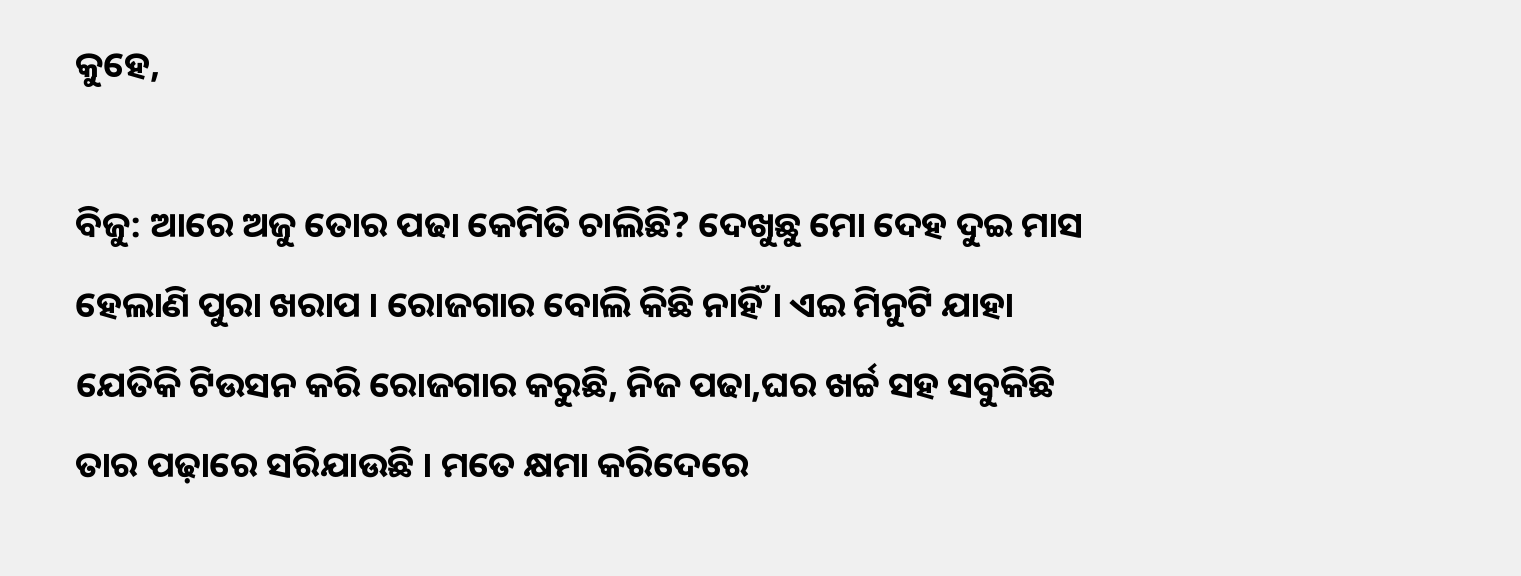କୁହେ,

ବିଜୁ: ଆରେ ଅଜୁ ତୋର ପଢା କେମିତି ଚାଲିଛି? ଦେଖୁଛୁ ମୋ ଦେହ ଦୁଇ ମାସ ହେଲାଣି ପୁରା ଖରାପ । ରୋଜଗାର ବୋଲି କିଛି ନାହିଁ । ଏଇ ମିନୁଟି ଯାହା ଯେତିକି ଟିଉସନ କରି ରୋଜଗାର କରୁଛି, ନିଜ ପଢା,ଘର ଖର୍ଚ୍ଚ ସହ ସବୁକିଛି ତାର ପଢ଼ାରେ ସରିଯାଉଛି । ମତେ କ୍ଷମା କରିଦେରେ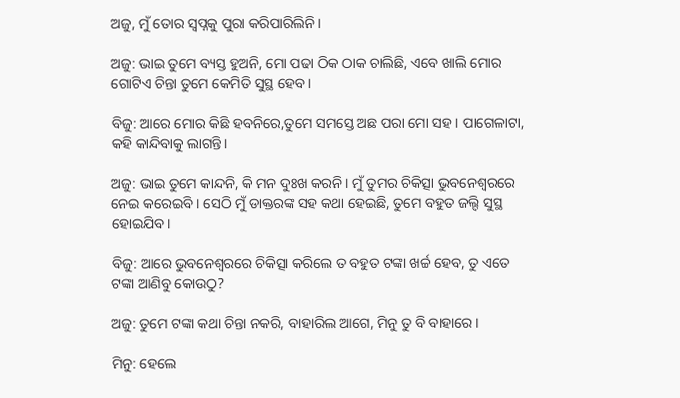ଅଜୁ, ମୁଁ ତୋର ସ୍ୱପ୍ନକୁ ପୁରା କରିପାରିଲିନି।

ଅଜୁ: ଭାଇ ତୁମେ ବ୍ୟସ୍ତ ହୁଅନି, ମୋ ପଢା ଠିକ ଠାକ ଚାଲିଛି, ଏବେ ଖାଲି ମୋର ଗୋଟିଏ ଚିନ୍ତା ତୁମେ କେମିତି ସୁସ୍ଥ ହେବ।

ବିଜୁ: ଆରେ ମୋର କିଛି ହବନିରେ,ତୁମେ ସମସ୍ତେ ଅଛ ପରା ମୋ ସହ । ପାଗେଳାଟା, କହି କାନ୍ଦିବାକୁ ଲାଗନ୍ତି।

ଅଜୁ: ଭାଇ ତୁମେ କାନ୍ଦନି, କି ମନ ଦୁଃଖ କରନି । ମୁଁ ତୁମର ଚିକିତ୍ସା ଭୁବନେଶ୍ୱରରେ ନେଇ କରେଇବି । ସେଠି ମୁଁ ଡାକ୍ତରଙ୍କ ସହ କଥା ହେଇଛି, ତୁମେ ବହୁତ ଜଲ୍ଦି ସୁସ୍ଥ ହୋଇଯିବ।

ବିଜୁ: ଆରେ ଭୁବନେଶ୍ୱରରେ ଚିକିତ୍ସା କରିଲେ ତ ବହୁତ ଟଙ୍କା ଖର୍ଚ୍ଚ ହେବ, ତୁ ଏତେ ଟଙ୍କା ଆଣିବୁ କୋଉଠୁ?

ଅଜୁ: ତୁମେ ଟଙ୍କା କଥା ଚିନ୍ତା ନକରି, ବାହାରିଲ ଆଗେ, ମିନୁ ତୁ ବି ବାହାରେ।

ମିନୁ: ହେଲେ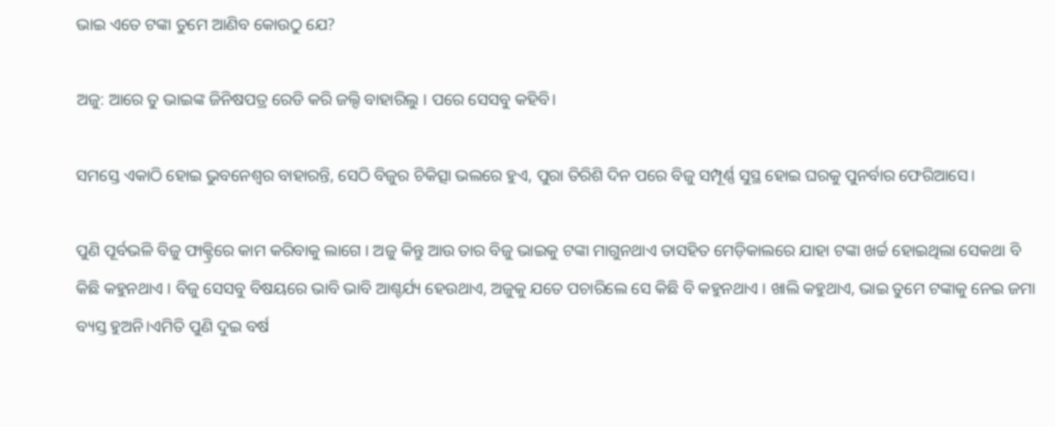ଭାଇ ଏତେ ଟଙ୍କା ତୁମେ ଆଣିବ କୋଉଠୁ ଯେ?

ଅଜୁ: ଆରେ ତୁ ଭାଇଙ୍କ ଜିନିଷପତ୍ର ରେଡି କରି ଜଲ୍ଦି ବାହାରିଲୁ । ପରେ ସେସବୁ କହିବି।

ସମସ୍ତେ ଏକାଠି ହୋଇ ଭୁବନେଶ୍ୱର ବାହାରନ୍ତି, ସେଠି ବିଜୁର ଚିକିତ୍ସା ଭଲରେ ହୁଏ, ପୁରା ତିରିଶି ଦିନ ପରେ ବିଜୁ ସମ୍ପୂର୍ଣ୍ଣ ସୁସ୍ଥ ହୋଇ ଘରକୁ ପୁନର୍ବାର ଫେରିଆସେ।

ପୁଣି ପୂର୍ବଭଳି ବିଜୁ ଫାକ୍ଟ୍ରିରେ କାମ କରିବାକୁ ଲାଗେ । ଅଜୁ କିନ୍ତୁ ଆଉ ତାର ବିଜୁ ଭାଇକୁ ଟଙ୍କା ମାଗୁନଥାଏ ତାସହିତ ମେଡ଼ିକାଲରେ ଯାହା ଟଙ୍କା ଖର୍ଚ୍ଚ ହୋଇଥିଲା ସେକଥା ବି କିଛି କହୁନଥାଏ । ବିଜୁ ସେସବୁ ବିଷୟରେ ଭାବି ଭାବି ଆଶ୍ଚର୍ଯ୍ୟ ହେଉଥାଏ, ଅଜୁକୁ ଯତେ ପଚାରିଲେ ସେ କିଛି ବି କହୁନଥାଏ । ଖାଲି କହୁଥାଏ, ଭାଇ ତୁମେ ଟଙ୍କାକୁ ନେଇ ଜମା ବ୍ୟସ୍ତ ହୁଅନି।ଏମିତି ପୁଣି ଦୁଇ ବର୍ଷ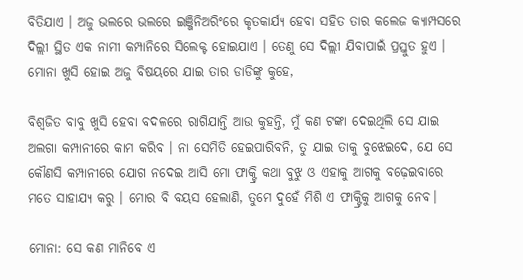ବିତିଯାଏ । ଅଜୁ ଭଲରେ ଭଲରେ ଇଞ୍ଜିନିଅରିଂରେ କୃତକାର୍ଯ୍ୟ ହେବା ସହିତ ତାର କଲେଜ କ୍ୟାମ୍ପସରେ ଦିଲ୍ଲୀ ସ୍ଥିତ ଏକ ନାମୀ କମ୍ପାନିରେ ସିଲେକ୍ଟ ହୋଇଯାଏ । ତେଣୁ ସେ ଦିଲ୍ଲୀ ଯିବାପାଇଁ ପ୍ରସ୍ତୁତ ହୁଏ । ମୋନା ଖୁସି ହୋଇ ଅଜୁ ବିଷୟରେ ଯାଇ ତାର ଡାଡିଙ୍କୁ କୁହେ,

ବିଶ୍ୱଜିତ ବାବୁ ଖୁସି ହେବା ବଦଳରେ ରାଗିଯାନ୍ତି ଆଉ କୁହନ୍ତି, ମୁଁ କଣ ଟଙ୍କା ଦେଇଥିଲି ସେ ଯାଇ ଅଲଗା କମ୍ପାନୀରେ କାମ କରିବ । ନା ସେମିତି ହେଇପାରିବନି, ତୁ ଯାଇ ତାକୁ ବୁଝେଇଦେ, ଯେ ସେ କୌଣସି କମ୍ପାନୀରେ ଯୋଗ ନଦେଇ ଆସି ମୋ ଫାକ୍ଟ୍ରି କଥା ବୁଝୁ ଓ ଏହାକୁ ଆଗକୁ ବଢ଼େଇବାରେ ମତେ ସାହାଯ୍ୟ କରୁ । ମୋର ବି ବୟସ ହେଲାଣି, ତୁମେ ଦୁହେଁ ମିଶି ଏ ଫାକ୍ଟ୍ରିକୁ ଆଗକୁ ନେବ।

ମୋନା: ସେ କଣ ମାନିବେ ଏ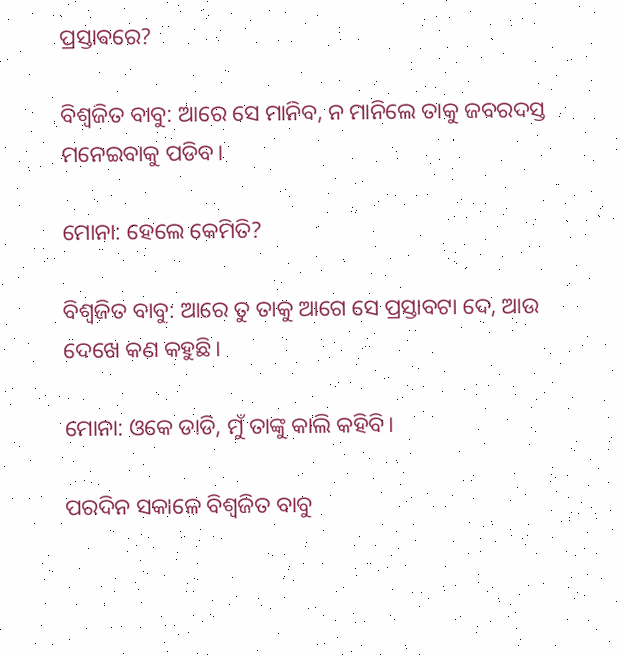ପ୍ରସ୍ତାଵରେ?

ବିଶ୍ୱଜିତ ବାବୁ: ଆରେ ସେ ମାନିବ, ନ ମାନିଲେ ତାକୁ ଜବରଦସ୍ତ ମନେଇବାକୁ ପଡିବ।

ମୋନା: ହେଲେ କେମିତି?

ବିଶ୍ୱଜିତ ବାବୁ: ଆରେ ତୁ ତାକୁ ଆଗେ ସେ ପ୍ରସ୍ତାବଟା ଦେ, ଆଉ ଦେଖେ କଣ କହୁଛି।

ମୋନା: ଓକେ ଡାଡି, ମୁଁ ତାଙ୍କୁ କାଲି କହିବି।

ପରଦିନ ସକାଳେ ବିଶ୍ୱଜିତ ବାବୁ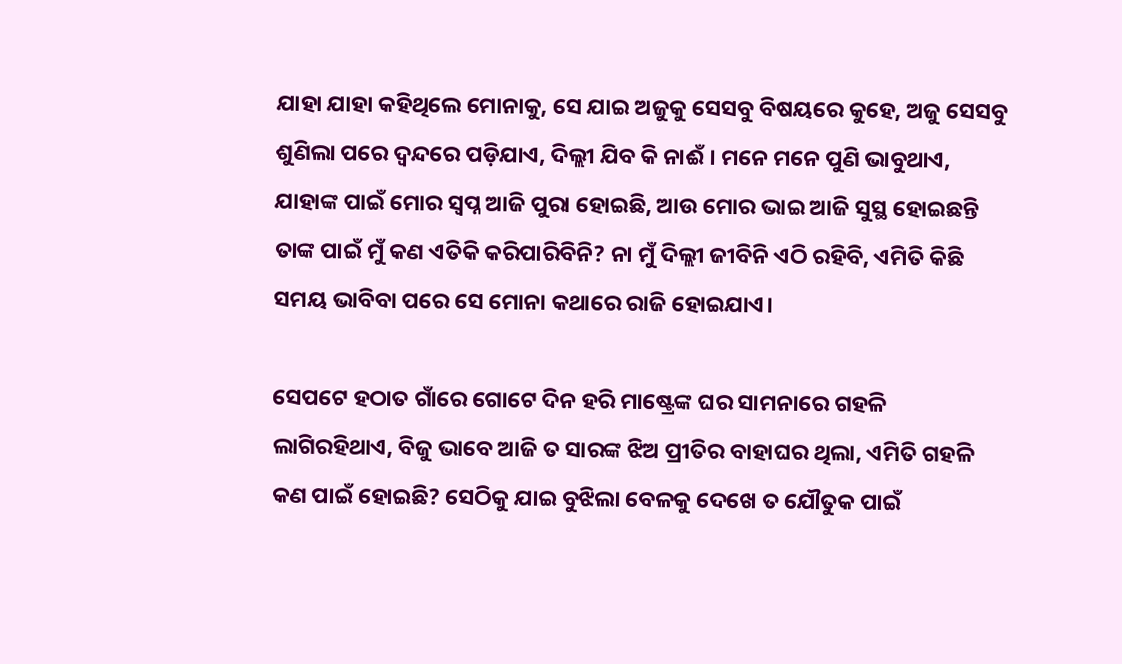ଯାହା ଯାହା କହିଥିଲେ ମୋନାକୁ, ସେ ଯାଇ ଅଜୁକୁ ସେସବୁ ବିଷୟରେ କୁହେ, ଅଜୁ ସେସବୁ ଶୁଣିଲା ପରେ ଦ୍ଵନ୍ଦରେ ପଡ଼ିଯାଏ, ଦିଲ୍ଲୀ ଯିବ କି ନାଈଁ । ମନେ ମନେ ପୁଣି ଭାବୁଥାଏ, ଯାହାଙ୍କ ପାଇଁ ମୋର ସ୍ୱପ୍ନ ଆଜି ପୁରା ହୋଇଛି, ଆଉ ମୋର ଭାଇ ଆଜି ସୁସ୍ଥ ହୋଇଛନ୍ତି ତାଙ୍କ ପାଇଁ ମୁଁ କଣ ଏତିକି କରିପାରିବିନି? ନା ମୁଁ ଦିଲ୍ଲୀ ଜୀବିନି ଏଠି ରହିବି, ଏମିତି କିଛି ସମୟ ଭାବିବା ପରେ ସେ ମୋନା କଥାରେ ରାଜି ହୋଇଯାଏ।

ସେପଟେ ହଠାତ ଗାଁରେ ଗୋଟେ ଦିନ ହରି ମାଷ୍ଟ୍ରେଙ୍କ ଘର ସାମନାରେ ଗହଳି ଲାଗିରହିଥାଏ, ବିଜୁ ଭାବେ ଆଜି ତ ସାରଙ୍କ ଝିଅ ପ୍ରୀତିର ବାହାଘର ଥିଲା, ଏମିତି ଗହଳି କଣ ପାଇଁ ହୋଇଛି? ସେଠିକୁ ଯାଇ ବୁଝିଲା ବେଳକୁ ଦେଖେ ତ ଯୌତୁକ ପାଇଁ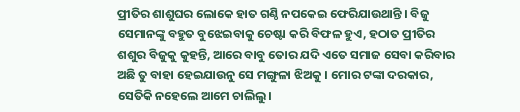ପ୍ରୀତିର ଶାଶୁଘର ଲୋକେ ହାତ ଗଣ୍ଠି ନପକେଇ ଫେରିଯାଉଥାନ୍ତି । ବିଜୁ ସେମାନଙ୍କୁ ବହୁତ ବୁଝେଇବାକୁ ଚେଷ୍ଟା କରି ବିଫଳ ହୁଏ, ହଠାତ ପ୍ରୀତିର ଶଶୁର ବିଜୁକୁ କୁହନ୍ତି, ଆରେ ବାବୁ ତୋର ଯଦି ଏତେ ସମାଜ ସେବା କରିବାର ଅଛି ତୁ ବାହା ହେଇଯାଉନୁ ସେ ମଙ୍ଗୁଳା ଝିଅକୁ । ମୋର ଟଙ୍କା ଦରକାର, ସେତିକି ନହେଲେ ଆମେ ଚାଲିଲୁ।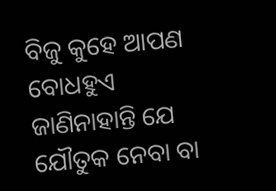ବିଜୁ କୁହେ ଆପଣ ବୋଧହୁଏ ଜାଣିନାହାନ୍ତି ଯେ ଯୌତୁକ ନେବା ବା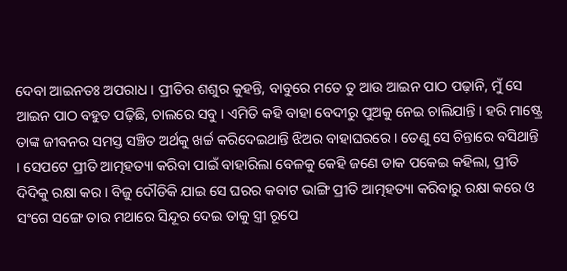ଦେବା ଆଇନତଃ ଅପରାଧ । ପ୍ରୀତିର ଶଶୁର କୁହନ୍ତି, ବାବୁରେ ମତେ ତୁ ଆଉ ଆଇନ ପାଠ ପଢ଼ାନି, ମୁଁ ସେ ଆଇନ ପାଠ ବହୁତ ପଢ଼ିଛି, ଚାଲରେ ସବୁ । ଏମିତି କହି ବାହା ବେଦୀରୁ ପୁଅକୁ ନେଇ ଚାଲିଯାନ୍ତି । ହରି ମାଷ୍ଟ୍ରେ ତାଙ୍କ ଜୀବନର ସମସ୍ତ ସଞ୍ଚିତ ଅର୍ଥକୁ ଖର୍ଚ୍ଚ କରିଦେଇଥାନ୍ତି ଝିଅର ବାହାଘରରେ । ତେଣୁ ସେ ଚିନ୍ତାରେ ବସିଥାନ୍ତି । ସେପଟେ ପ୍ରୀତି ଆତ୍ମହତ୍ୟା କରିବା ପାଇଁ ବାହାରିଲା ବେଳକୁ କେହି ଜଣେ ଡାକ ପକେଇ କହିଲା, ପ୍ରୀତି ଦିଦିକୁ ରକ୍ଷା କର । ବିଜୁ ଦୌଡିକି ଯାଇ ସେ ଘରର କବାଟ ଭାଙ୍ଗି ପ୍ରୀତି ଆତ୍ମହତ୍ୟା କରିବାରୁ ରକ୍ଷା କରେ ଓ ସଂଗେ ସଙ୍ଗେ ତାର ମଥାରେ ସିନ୍ଦୂର ଦେଇ ତାକୁ ସ୍ତ୍ରୀ ରୂପେ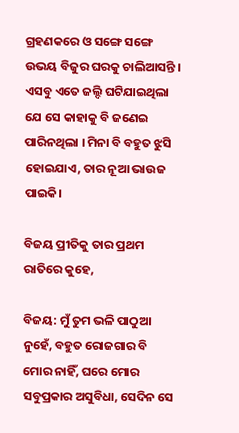ଗ୍ରହଣକରେ ଓ ସଙ୍ଗେ ସଙ୍ଗେ ଉଭୟ ବିଜୁର ଘରକୁ ଚାଲିଆସନ୍ତି । ଏସବୁ ଏତେ ଜଲ୍ଦି ଘଟିଯାଇଥିଲା ଯେ ସେ କାହାକୁ ବି ଜଣେଇ ପାରିନଥିଲା । ମିନା ବି ବହୁତ ଝୁସି ହୋଇଯାଏ, ତାର ନୂଆ ଭାଉଜ ପାଇକି।

ବିଜୟ ପ୍ରୀତିକୁ ତାର ପ୍ରଥମ ରାତିରେ କୁହେ,

ବିଜୟ: ମୁଁ ତୁମ ଭଳି ପାଠୁଆ ନୁହେଁ, ବହୁତ ରୋଜଗାର ବି ମୋର ନାହିଁ, ଘରେ ମୋର ସବୁପ୍ରକାର ଅସୁବିଧା, ସେଦିନ ସେ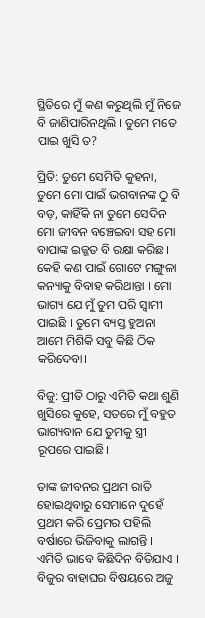ସ୍ଥିତିରେ ମୁଁ କଣ କରୁଥିଲି ମୁଁ ନିଜେ ବି ଜାଣିପାରିନଥିଲି । ତୁମେ ମତେ ପାଇ ଖୁସି ତ?

ପ୍ରିତି: ତୁମେ ସେମିତି କୁହନା, ତୁମେ ମୋ ପାଇଁ ଭଗବାନଙ୍କ ଠୁ ବି ବଡ଼, କାହିଁକି ନା ତୁମେ ସେଦିନ ମୋ ଜୀବନ ବଞ୍ଚେଇବା ସହ ମୋ ବାପାଙ୍କ ଇଜ୍ଜତ ବି ରକ୍ଷା କରିଛ । କେହି କଣ ପାଇଁ ଗୋଟେ ମଙ୍ଗୁଳା କନ୍ୟାକୁ ବିବାହ କରିଥାନ୍ତା । ମୋ ଭାଗ୍ୟ ଯେ ମୁଁ ତୁମ ପରି ସ୍ୱାମୀ ପାଇଛି । ତୁମେ ବ୍ୟସ୍ତ ହୁଅନା ଆମେ ମିଶିକି ସବୁ କିଛି ଠିକ କରିଦେବା।

ବିଜୁ: ପ୍ରୀତି ଠାରୁ ଏମିତି କଥା ଶୁଣି ଖୁସିରେ କୁହେ, ସତରେ ମୁଁ ବହୁତ ଭାଗ୍ୟବାନ ଯେ ତୁମକୁ ସ୍ତ୍ରୀ ରୂପରେ ପାଇଛି।

ତାଙ୍କ ଜୀବନର ପ୍ରଥମ ରାତି ହୋଇଥିବାରୁ ସେମାନେ ଦୁହେଁ ପ୍ରଥମ କରି ପ୍ରେମର ପହିଲି ବର୍ଷାରେ ଭିଜିବାକୁ ଲାଗନ୍ତି । ଏମିତି ଭାବେ କିଛିଦିନ ବିତିଯାଏ । ବିଜୁର ବାହାଘର ବିଷୟରେ ଅଜୁ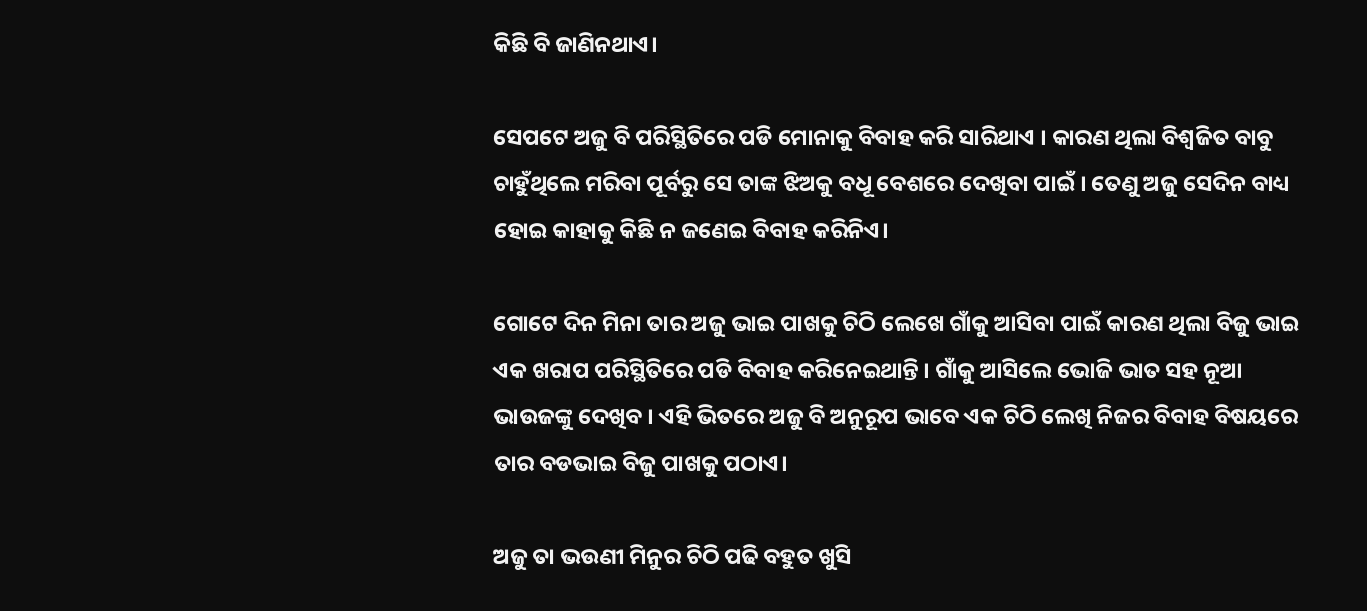କିଛି ବି ଜାଣିନଥାଏ।

ସେପଟେ ଅଜୁ ବି ପରିସ୍ଥିତିରେ ପଡି ମୋନାକୁ ବିବାହ କରି ସାରିଥାଏ । କାରଣ ଥିଲା ବିଶ୍ୱଜିତ ବାବୁ ଚାହୁଁଥିଲେ ମରିବା ପୂର୍ବରୁ ସେ ତାଙ୍କ ଝିଅକୁ ବଧୂ ବେଶରେ ଦେଖିବା ପାଇଁ । ତେଣୁ ଅଜୁ ସେଦିନ ବାଧ୍ୟ ହୋଇ କାହାକୁ କିଛି ନ ଜଣେଇ ବିବାହ କରିନିଏ।

ଗୋଟେ ଦିନ ମିନା ତାର ଅଜୁ ଭାଇ ପାଖକୁ ଚିଠି ଲେଖେ ଗାଁକୁ ଆସିବା ପାଇଁ କାରଣ ଥିଲା ବିଜୁ ଭାଇ ଏକ ଖରାପ ପରିସ୍ଥିତିରେ ପଡି ବିବାହ କରିନେଇଥାନ୍ତି । ଗାଁକୁ ଆସିଲେ ଭୋଜି ଭାତ ସହ ନୂଆ ଭାଉଜଙ୍କୁ ଦେଖିବ । ଏହି ଭିତରେ ଅଜୁ ବି ଅନୁରୂପ ଭାବେ ଏକ ଚିଠି ଲେଖି ନିଜର ବିବାହ ବିଷୟରେ ତାର ବଡଭାଇ ବିଜୁ ପାଖକୁ ପଠାଏ।

ଅଜୁ ତା ଭଉଣୀ ମିନୁର ଚିଠି ପଢି ବହୁତ ଖୁସି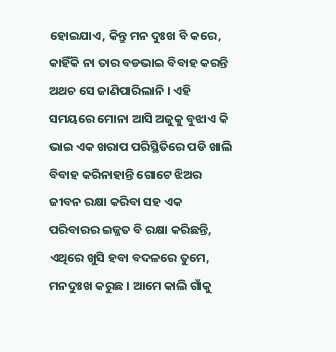ହୋଇଯାଏ, କିନ୍ତୁ ମନ ଦୁଃଖ ବି କରେ, କାହିଁକି ନା ତାର ବଡଭାଇ ବିବାହ କରନ୍ତି ଅଥଚ ସେ ଜାଣିପାରିଲାନି । ଏହି ସମୟରେ ମୋନା ଆସି ଅଜୁକୁ ବୁଝାଏ କି ଭାଇ ଏକ ଖରାପ ପରିସ୍ଥିତିରେ ପଡି ଖାଲି ବିବାହ କରିନାହାନ୍ତି ଗୋଟେ ଝିଅର ଜୀବନ ରକ୍ଷା କରିବା ସହ ଏକ ପରିବାରର ଇଜ୍ଜତ ବି ରକ୍ଷା କରିଛନ୍ତି, ଏଥିରେ ଖୁସି ହବା ବଦଳରେ ତୁମେ, ମନଦୁଃଖ କରୁଛ । ଆମେ କାଲି ଗାଁକୁ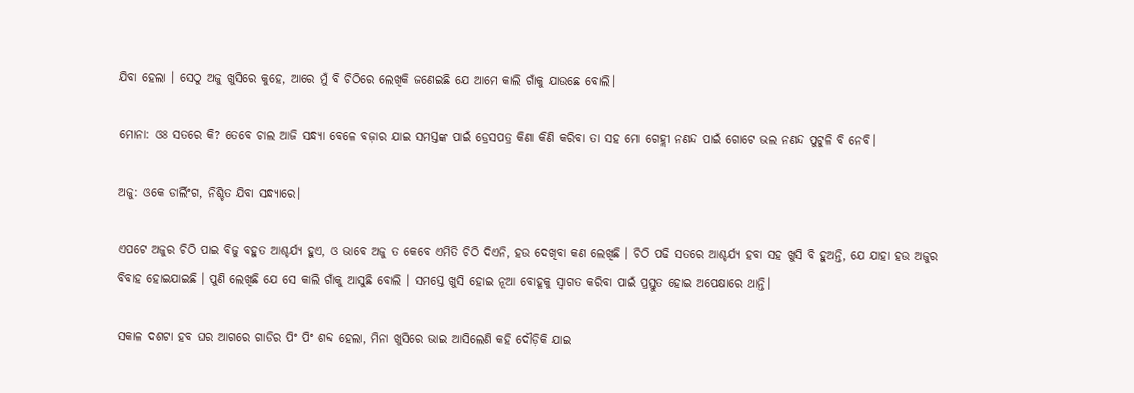ଯିବା ହେଲା । ସେଠୁ ଅଜୁ ଖୁସିରେ କୁହେ, ଆରେ ମୁଁ ବି ଚିଠିରେ ଲେଖିକି ଜଣେଇଛି ଯେ ଆମେ କାଲି ଗାଁକୁ ଯାଉଛେ ବୋଲି।

ମୋନା: ଓଃ ସତରେ କି? ତେବେ ଚାଲ ଆଜି ସନ୍ଧ୍ୟା ବେଳେ ବଜ଼ାର ଯାଇ ସମସ୍ତଙ୍କ ପାଇଁ ଡ୍ରେସପତ୍ର କିଣା କିଣି କରିବା ତା ସହ ମୋ ଗେହ୍ଲୀ ନଣନ୍ଦ ପାଇଁ ଗୋଟେ ଭଲ ନଣନ୍ଦ ପୁଟୁଳି ବି ନେବି।

ଅଜୁ: ଓକେ ଡାର୍ଲିଂଗ, ନିଶ୍ଚିତ ଯିବା ସନ୍ଧ୍ୟାରେ।

ଏପଟେ ଅଜୁର ଚିଠି ପାଇ ବିଜୁ ବହୁତ ଆଶ୍ଚର୍ଯ୍ୟ ହୁଏ, ଓ ଭାବେ ଅଜୁ ତ କେବେ ଏମିତି ଚିଠି ଦିଏନି, ହଉ ଦେଖିବା କଣ ଲେଖିଛି । ଚିଠି ପଢି ସତରେ ଆଶ୍ଚର୍ଯ୍ୟ ହବା ସହ ଖୁସି ବି ହୁଅନ୍ତି, ଯେ ଯାହା ହଉ ଅଜୁର ବିବାହ ହୋଇଯାଇଛି । ପୁଣି ଲେଖିଛି ଯେ ସେ କାଲି ଗାଁକୁ ଆସୁଛି ବୋଲି । ସମସ୍ତେ ଖୁସି ହୋଇ ନୂଆ ବୋହୂକୁ ସ୍ୱାଗତ କରିବା ପାଇଁ ପ୍ରସ୍ତୁତ ହୋଇ ଅପେକ୍ଷାରେ ଥାନ୍ତି।

ସକାଳ ଦଶଟା ହବ ଘର ଆଗରେ ଗାଡିର ପିଂ ପିଂ ଶବ୍ଦ ହେଲା, ମିନା ଖୁସିରେ ଭାଇ ଆସିଲେଣି କହି ଦୌଡ଼ିକି ଯାଇ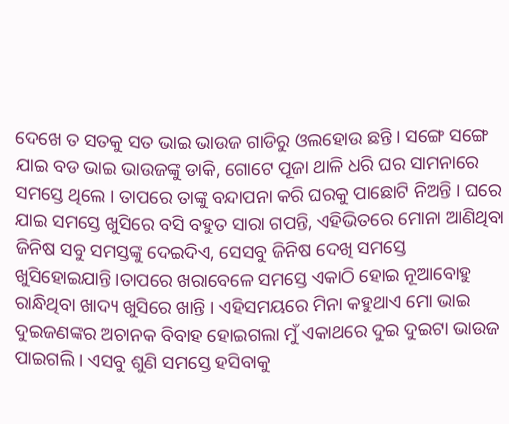ଦେଖେ ତ ସତକୁ ସତ ଭାଇ ଭାଉଜ ଗାଡିରୁ ଓଲହୋଉ ଛନ୍ତି । ସଙ୍ଗେ ସଙ୍ଗେ ଯାଇ ବଡ ଭାଇ ଭାଉଜଙ୍କୁ ଡାକି, ଗୋଟେ ପୂଜା ଥାଳି ଧରି ଘର ସାମନାରେ ସମସ୍ତେ ଥିଲେ । ତାପରେ ତାଙ୍କୁ ବନ୍ଦାପନା କରି ଘରକୁ ପାଛୋଟି ନିଅନ୍ତି । ଘରେ ଯାଇ ସମସ୍ତେ ଖୁସିରେ ବସି ବହୁତ ସାରା ଗପନ୍ତି, ଏହିଭିତରେ ମୋନା ଆଣିଥିବା ଜିନିଷ ସବୁ ସମସ୍ତଙ୍କୁ ଦେଇଦିଏ, ସେସବୁ ଜିନିଷ ଦେଖି ସମସ୍ତେ ଖୁସିହୋଇଯାନ୍ତି।ତାପରେ ଖରାବେଳେ ସମସ୍ତେ ଏକାଠି ହୋଇ ନୂଆବୋହୁ ରାନ୍ଧିଥିବା ଖାଦ୍ୟ ଖୁସିରେ ଖାନ୍ତି । ଏହିସମୟରେ ମିନା କହୁଥାଏ ମୋ ଭାଇ ଦୁଇଜଣଙ୍କର ଅଚାନକ ବିବାହ ହୋଇଗଲା ମୁଁ ଏକାଥରେ ଦୁଇ ଦୁଇଟା ଭାଉଜ ପାଇଗଲି । ଏସବୁ ଶୁଣି ସମସ୍ତେ ହସିବାକୁ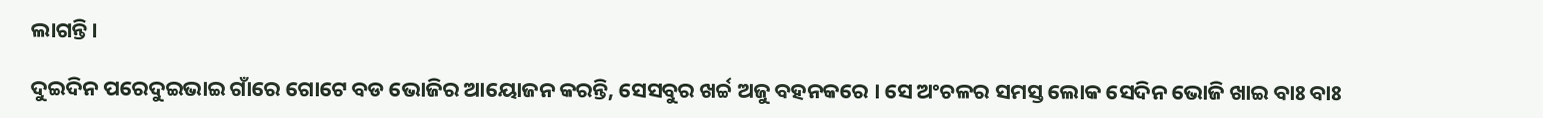ଲାଗନ୍ତି।

ଦୁଇଦିନ ପରେଦୁଇଭାଇ ଗାଁରେ ଗୋଟେ ବଡ ଭୋଜିର ଆୟୋଜନ କରନ୍ତି, ସେସବୁର ଖର୍ଚ୍ଚ ଅଜୁ ବହନକରେ । ସେ ଅଂଚଳର ସମସ୍ତ ଲୋକ ସେଦିନ ଭୋଜି ଖାଇ ବାଃ ବାଃ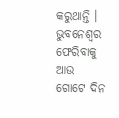କରୁଥାନ୍ତି । ଭୁବନେଶ୍ୱର ଫେରିବାକୁ ଆଉ ଗୋଟେ ଦିନ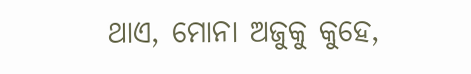ଥାଏ, ମୋନା ଅଜୁକୁ କୁହେ,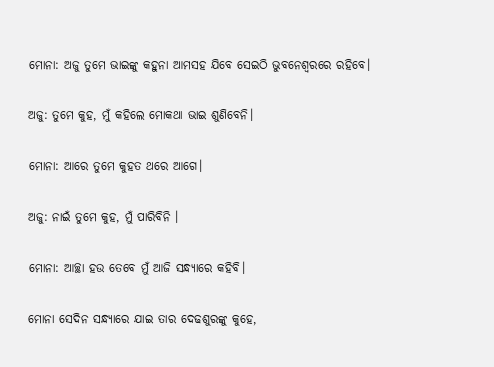ମୋନା: ଅଜୁ ତୁମେ ଭାଇଙ୍କୁ କହୁନା ଆମସହ ଯିବେ ସେଇଠି ଭୁବନେଶ୍ୱରରେ ରହିବେ।

ଅଜୁ: ତୁମେ କୁହ, ମୁଁ କହିଲେ ମୋକଥା ଭାଇ ଶୁଣିବେନି।

ମୋନା: ଆରେ ତୁମେ କୁହତ ଥରେ ଆଗେ।

ଅଜୁ: ନାଇଁ ତୁମେ କୁହ, ମୁଁ ପାରିବିନି ।

ମୋନା: ଆଚ୍ଛା ହଉ ତେବେ ମୁଁ ଆଜି ସନ୍ଧ୍ୟାରେ କହିବି।

ମୋନା ସେଦିନ ସନ୍ଧ୍ୟାରେ ଯାଇ ତାର ଦେଢଶୁରଙ୍କୁ କୁହେ,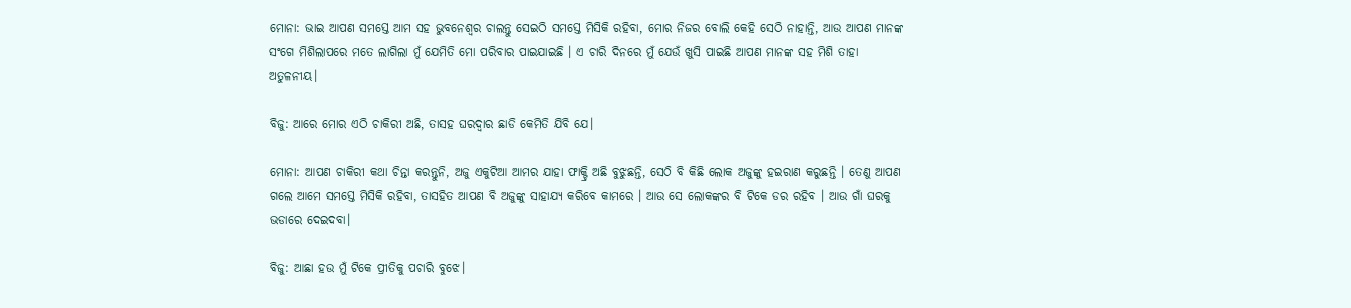ମୋନା: ଭାଇ ଆପଣ ସମସ୍ତେ ଆମ ସହ ଭୁବନେଶ୍ୱର ଚାଲନ୍ତୁ ସେଇଠି ସମସ୍ତେ ମିସିକି ରହିବା, ମୋର ନିଜର ବୋଲି କେହି ସେଠି ନାହାନ୍ତି, ଆଉ ଆପଣ ମାନଙ୍କ ସଂଗେ ମିଶିଲାପରେ ମତେ ଲାଗିଲା ମୁଁ ଯେମିତି ମୋ ପରିବାର ପାଇଯାଇଛି । ଏ ଚାରି ଦିନରେ ମୁଁ ଯେଉଁ ଖୁସି ପାଇଛି ଆପଣ ମାନଙ୍କ ସହ ମିଶି ତାହା ଅତୁଳନୀୟ।

ବିଜୁ: ଆରେ ମୋର ଏଠି ଚାକିରୀ ଅଛି, ତାସହ ଘରଦ୍ୱାର ଛାଡି କେମିତି ଯିବି ଯେ।

ମୋନା: ଆପଣ ଚାକିରୀ କଥା ଚିନ୍ତା କରନ୍ତୁନି, ଅଜୁ ଏକୁଟିଆ ଆମର ଯାହା ଫାକ୍ଟ୍ରି ଅଛି ବୁଝୁଛନ୍ତି, ସେଠି ବି କିଛି ଲୋକ ଅଜୁଙ୍କୁ ହଇରାଣ କରୁଛନ୍ତି । ତେଣୁ ଆପଣ ଗଲେ ଆମେ ସମସ୍ତେ ମିସିକି ରହିବା, ତାସହିତ ଆପଣ ବି ଅଜୁଙ୍କୁ ସାହାଯ୍ୟ କରିବେ କାମରେ । ଆଉ ସେ ଲୋକଙ୍କର ବି ଟିକେ ଡର ରହିବ । ଆଉ ଗାଁ ଘରକୁ ଭଡାରେ ଦେଇଦବା।

ବିଜୁ: ଆଛା ହଉ ମୁଁ ଟିକେ ପ୍ରୀତିକୁ ପଚାରି ବୁଝେ।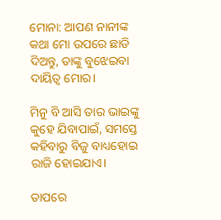ମୋନା: ଆପଣ ନାନୀଙ୍କ କଥା ମୋ ଉପରେ ଛାଡି ଦିଅନ୍ତୁ, ତାଙ୍କୁ ବୁଝେଇବା ଦାୟିତ୍ୱ ମୋର।

ମିନୁ ବି ଆସି ତାର ଭାଇଙ୍କୁ କୁହେ ଯିବାପାଇଁ, ସମସ୍ତେ କହିବାରୁ ବିଜୁ ବାଧ୍ୟହୋଇ ରାଜି ହୋଇଯାଏ।

ତାପରେ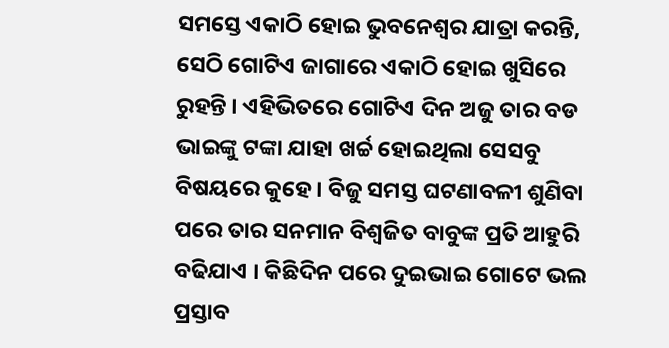ସମସ୍ତେ ଏକାଠି ହୋଇ ଭୁବନେଶ୍ୱର ଯାତ୍ରା କରନ୍ତି, ସେଠି ଗୋଟିଏ ଜାଗାରେ ଏକାଠି ହୋଇ ଖୁସିରେ ରୁହନ୍ତି । ଏହିଭିତରେ ଗୋଟିଏ ଦିନ ଅଜୁ ତାର ବଡ ଭାଇଙ୍କୁ ଟଙ୍କା ଯାହା ଖର୍ଚ୍ଚ ହୋଇଥିଲା ସେସବୁ ବିଷୟରେ କୁହେ । ବିଜୁ ସମସ୍ତ ଘଟଣାବଳୀ ଶୁଣିବା ପରେ ତାର ସନମାନ ବିଶ୍ୱଜିତ ବାବୁଙ୍କ ପ୍ରତି ଆହୁରି ବଢିଯାଏ । କିଛିଦିନ ପରେ ଦୁଇଭାଇ ଗୋଟେ ଭଲ ପ୍ରସ୍ତାବ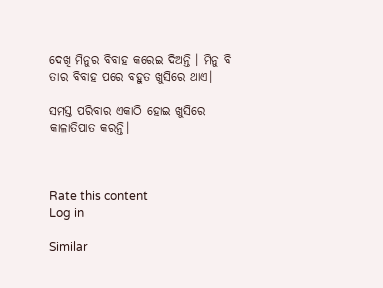ଦେଖି ମିନୁର ବିବାହ କରେଇ ଦିଅନ୍ତି । ମିନୁ ବି ତାର ବିବାହ ପରେ ବହୁତ ଖୁସିରେ ଥାଏ।

ସମସ୍ତ ପରିବାର ଏକାଠି ହୋଇ ଖୁସିରେ କାଳାତିପାତ କରନ୍ତି।



Rate this content
Log in

Similar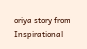oriya story from Inspirational